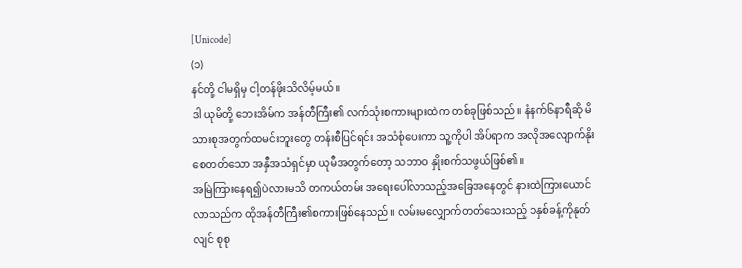[Unicode]
(၁)
နင်တို့ ငါမရှိမှ ငါ့တန်ဖိုးသိလိမ့်မယ်။
ဒါ ယုမိတို့ ဘေးအိမ်က အန်တီကြီး၏ လက်သုံးစကားများထဲက တစ်ခုဖြစ်သည်။ နံနက်၆နာရီဆို မိသားစုအတွက်ထမင်းဘူးတွေ တန်းစီပြင်ရင်း အသံစုံပေးကာ သူ့ကိုပါ အိပ်ရာက အလိုအလျောက်နိုးစေတတ်သော အနှီအသံရှင်မှာ ယုမီအတွက်တော့ သဘာဝ နှိုးစက်သဖွယ်ဖြစ်၏။
အမြဲကြားနေရ၍ပဲလားမသိ တကယ်တမ်း အရေးပေါ်လာသည့်အခြေအနေတွင် နားထဲကြားယောင်လာသည်က ထိုအန်တီကြီး၏စကားဖြစ်နေသည်။ လမ်းမလျှောက်တတ်သေးသည့် ၁နှစ်ခန့်ကိုနုတ်လျင် စုစု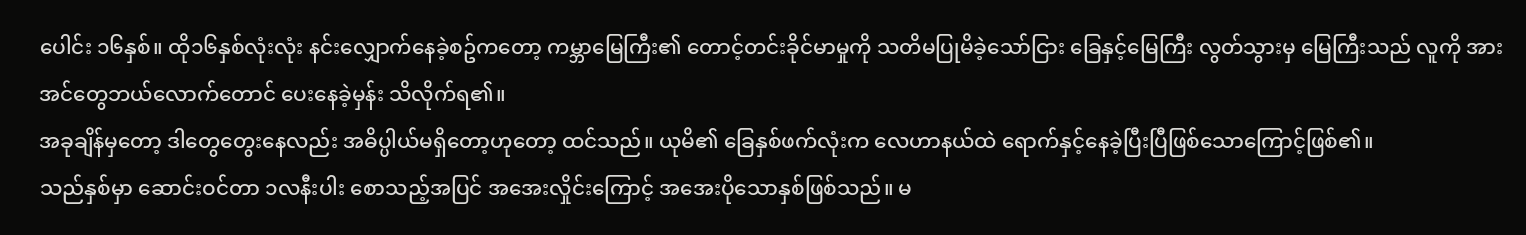ပေါင်း ၁၆နှစ်။ ထို၁၆နှစ်လုံးလုံး နင်းလျှောက်နေခဲ့စဥ်ကတော့ ကမ္ဘာမြေကြီး၏ တောင့်တင်းခိုင်မာမှုကို သတိမပြုမိခဲ့သော်ငြား ခြေနှင့်မြေကြီး လွတ်သွားမှ မြေကြီးသည် လူကို အားအင်တွေဘယ်လောက်တောင် ပေးနေခဲ့မှန်း သိလိုက်ရ၏။
အခုချိန်မှတော့ ဒါတွေတွေးနေလည်း အဓိပ္ပါယ်မရှိတော့ဟုတော့ ထင်သည်။ ယုမိ၏ ခြေနှစ်ဖက်လုံးက လေဟာနယ်ထဲ ရောက်နှင့်နေခဲ့ပြီးပြီဖြစ်သောကြောင့်ဖြစ်၏။
သည်နှစ်မှာ ဆောင်းဝင်တာ ၁လနီးပါး စောသည့်အပြင် အအေးလှိုင်းကြောင့် အအေးပိုသောနှစ်ဖြစ်သည်။ မ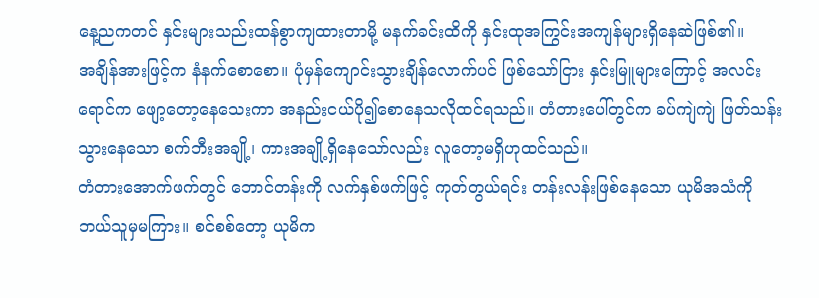နေ့ညကတင် နှင်းများသည်းထန်စွာကျထားတာမို့ မနက်ခင်းထိကို နှင်းထုအကြွင်းအကျန်များရှိနေဆဲဖြစ်၏။
အချိန်အားဖြင့်က နံနက်စောစော။ ပုံမှန်ကျောင်းသွားချိန်လောက်ပင် ဖြစ်သော်ငြား နှင်းမြူများကြောင့် အလင်းရောင်က ဖျော့တော့နေသေးကာ အနည်းငယ်ပို၍စောနေသလိုထင်ရသည်။ တံတားပေါ်တွင်က ခပ်ကျဲကျဲ ဖြတ်သန်းသွားနေသော စက်ဘီးအချို့၊ ကားအချို့ရှိနေသော်လည်း လူတော့မရှိဟုထင်သည်။
တံတားအောက်ဖက်တွင် ဘောင်တန်းကို လက်နှစ်ဖက်ဖြင့် ကုတ်တွယ်ရင်း တန်းလန်းဖြစ်နေသော ယုမိအသံကို ဘယ်သူမှမကြား။ စင်စစ်တော့ ယုမိက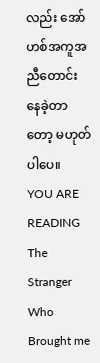လည်း အော်ဟစ်အကူအညီတောင်းနေခဲ့တာတော့ မဟုတ်ပါပေ။
YOU ARE READING
The Stranger Who Brought me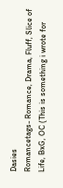Dasies
Romancetags- Romance, Drama, Fluff, Slice of Life, BxG, OC (This is something i wrote for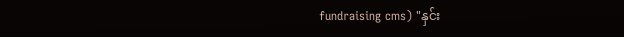fundraising cms) "နှင်း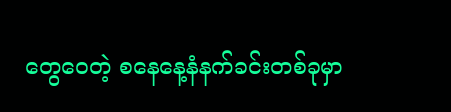တွေဝေတဲ့ စနေနေ့နံနက်ခင်းတစ်ခုမှာ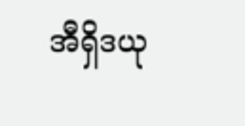အီရှိဒယု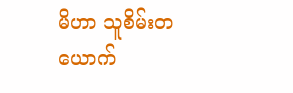မိဟာ သူစိမ်းတယောက်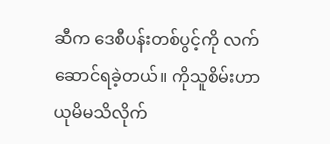ဆီက ဒေစီပန်းတစ်ပွင့်ကို လက်ဆောင်ရခဲ့တယ်။ ကိုသူစိမ်းဟာ ယုမိမသိလိုက်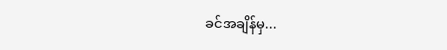ခင်အချိန်မှ...